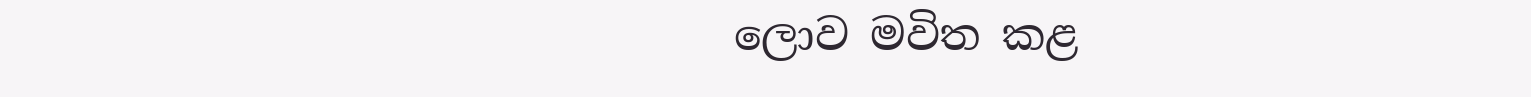ලොව මවිත කළ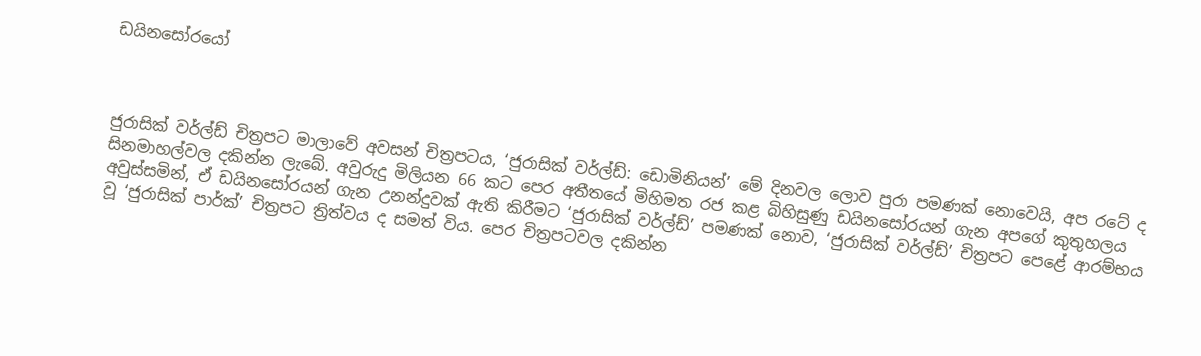ඩයිනසෝරයෝ



ජුරාසික් වර්ල්ඩ් චිත්‍රපට මාලාවේ අවසන් චිත්‍රපටය, ‘ජුරාසික් වර්ල්ඩ්: ඩොමිනියන්’ මේ දිනවල ලොව පුරා පමණක් නොවෙයි, අප රටේ ද සිනමාහල්වල දකින්න ලැබේ. අවුරුදු මිලියන 66 කට පෙර අතීතයේ මිහිමත රජ කළ බිහිසුණු ඩයිනසෝරයන් ගැන අපගේ කුතුහලය අවුස්සමින්, ඒ ඩයිනසෝරයන් ගැන උනන්දුවක් ඇති කිරීමට ‘ජුරාසික් වර්ල්ඩ්’ පමණක් නොව, ‘ජුරාසික් වර්ල්ඩ්’ චිත්‍රපට පෙළේ ආරම්භය වූ ‘ජුරාසික් පාර්ක්’ චිත්‍රපට ත්‍රිත්වය ද සමත් විය. පෙර චිත්‍රපටවල දකින්න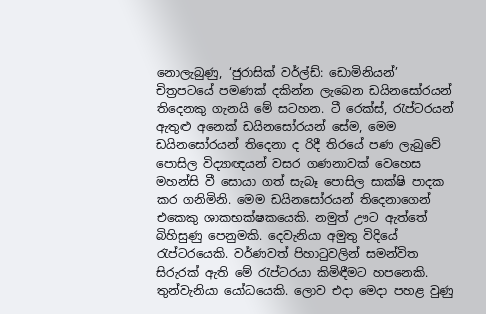නොලැබුණු, ‘ජුරාසික් වර්ල්ඩ්: ඩොමිනියන්’ චිත්‍රපටයේ පමණක් දකින්න ලැබෙන ඩයිනසෝරයන් තිදෙනකු ගැනයි මේ සටහන. ටී රෙක්ස්, රැප්ටරයන් ඇතුළු අනෙක් ඩයිනසෝරයන් සේම, මෙම ඩයිනසෝරයන් තිදෙනා ද රිදී තිරයේ පණ ලැබුවේ පොසිල විද්‍යාඥයන් වසර ගණනාවක් වෙහෙස මහන්සි වී සොයා ගත් සැබෑ පොසිල සාක්ෂි පාදක කර ගනිමිනි. මෙම ඩයිනසෝරයන් තිදෙනාගෙන් එකෙකු ශාකභක්ෂකයෙකි. නමුත් ඌට ඇත්තේ බිහිසුණු පෙනුමකි. දෙවැනියා අමුතු විදියේ රැප්ටරයෙකි. වර්ණවත් පිහාටුවලින් සමන්විත සිරුරක් ඇති මේ රැප්ටරයා කිමිඳීමට හපනෙකි. තුන්වැනියා යෝධයෙකි. ලොව එදා මෙදා පහළ වුණු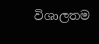විශාලතම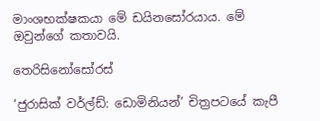මාංශභක්ෂකයා මේ ඩයිනසෝරයාය. මේ ඔවුන්ගේ කතාවයි.

තෙරිසිනෝසෝරස්

‘ජුරාසික් වර්ල්ඩ්: ඩොමිනියන්’ චිත්‍රපටයේ කැපී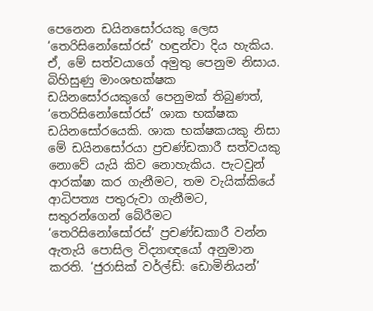පෙනෙන ඩයිනසෝරයකු ලෙස ‘තෙරිසිනෝසෝරස්’ හඳුන්වා දිය හැකිය. ඒ, මේ සත්වයාගේ අමුතු පෙනුම නිසාය. බිහිසුණු මාංශභක්ෂක ඩයිනසෝරයකුගේ පෙනුමක් තිබුණත්, ‘තෙරිසිනෝසෝරස්’ ශාක භක්ෂක ඩයිනසෝරයෙකි. ශාක භක්ෂකයකු නිසා මේ ඩයිනසෝරයා ප්‍රචණ්ඩකාරී සත්වයකු නොවේ යැයි කිව නොහැකිය. පැටවුන් ආරක්ෂා කර ගැනීමට, තම වැයික්කියේ ආධිපත්‍ය පතුරුවා ගැනීමට, සතුරන්ගෙන් බේරීමට ‘තෙරිසිනෝසෝරස්’ ප්‍රචණ්ඩකාරී වන්න ඇතැයි පොසිල විද්‍යාඥයෝ අනුමාන කරති. ‘ජුරාසික් වර්ල්ඩ්: ඩොමිනියන්’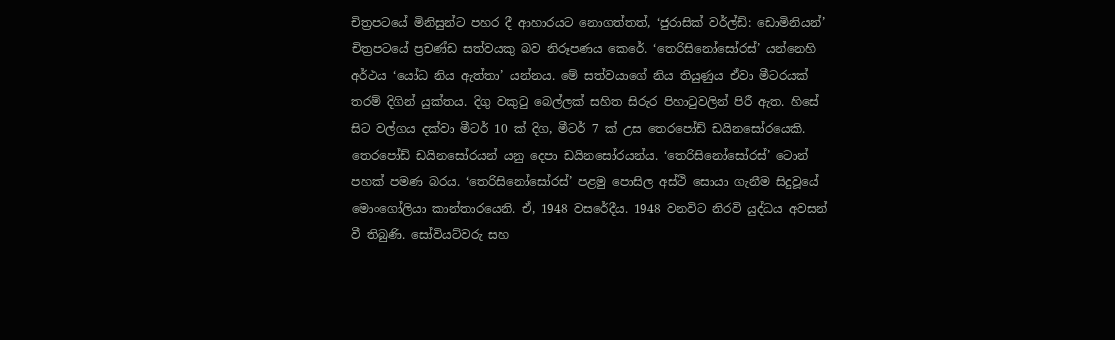චිත්‍රපටයේ මිනිසුන්ට පහර දී ආහාරයට නොගත්තත්, ‘ජුරාසික් වර්ල්ඩ්: ඩොමිනියන්’ චිත්‍රපටයේ ප්‍රචණ්ඩ සත්වයකු බව නිරූපණය කෙරේ. ‘තෙරිසිනෝසෝරස්’ යන්නෙහි අර්ථය ‘යෝධ නිය ඇත්තා’ යන්නය. මේ සත්වයාගේ නිය තියුණුය ඒවා මීටරයක් තරම් දිගින් යුක්තය. දිගු වකුටු බෙල්ලක් සහිත සිරුර පිහාටුවලින් පිරී ඇත. හිසේ සිට වල්ගය දක්වා මීටර් 10 ක් දිග, මීටර් 7 ක් උස තෙරපෝඩ් ඩයිනසෝරයෙකි. තෙරපෝඩ් ඩයිනසෝරයන් යනු දෙපා ඩයිනසෝරයන්ය. ‘තෙරිසිනෝසෝරස්’ ටොන් පහක් පමණ බරය. ‘තෙරිසිනෝසෝරස්’ පළමු පොසිල අස්ථි සොයා ගැනීම සිදුවූයේ මොංගෝලියා කාන්තාරයෙනි. ඒ, 1948 වසරේදීය. 1948 වනවිට නිරවි යුද්ධය අවසන් වී තිබුණි. සෝවියට්වරු සහ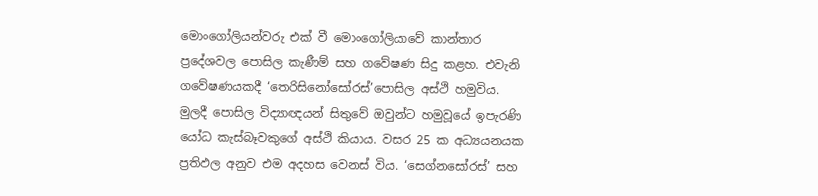මොංගෝලියන්වරු එක් වී මොංගෝලියාවේ කාන්තාර ප්‍රදේශවල පොසිල කැණීම් සහ ගවේෂණ සිදු කළහ. එවැනි ගවේෂණයකදී ‘තෙරිසිනෝසෝරස්’පොසිල අස්ථි හමුවිය. මුලදී පොසිල විද්‍යාඥයන් සිතුවේ ඔවුන්ට හමුවූයේ ඉපැරණි යෝධ කැස්බෑවකුගේ අස්ථි කියාය. වසර 25 ක අධ්‍යයනයක ප්‍රතිඵල අනුව එම අදහස වෙනස් විය. ‘සෙග්නසෝරස්’ සහ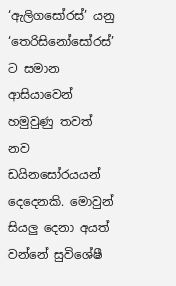‘ඇලිගසෝරස්’ යනු ‘තෙරිසිනෝසෝරස්’ ට සමාන ආසියාවෙන් හමුවුණු තවත් නව ඩයිනසෝරයයන් දෙදෙනකි. මොවුන් සියලු දෙනා අයත් වන්නේ සුවිශේෂී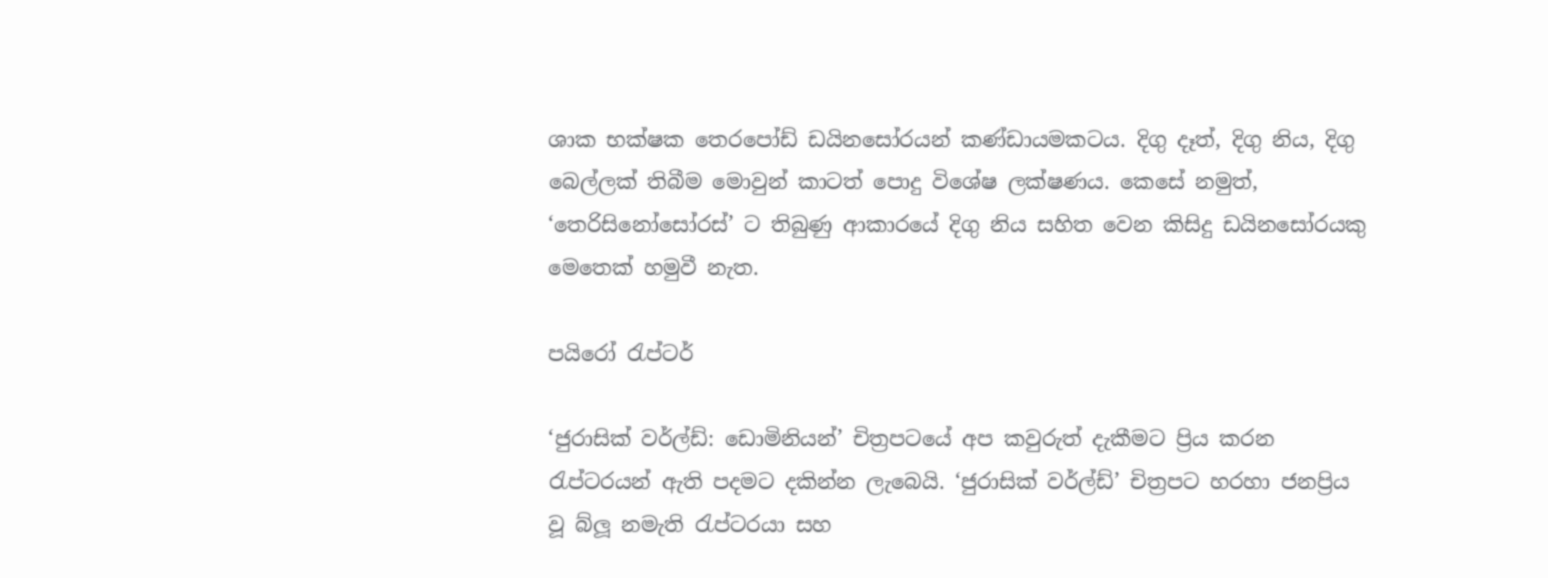ශාක භක්ෂක තෙරපෝඩ් ඩයිනසෝරයන් කණ්ඩායමකටය. දිගු දෑත්, දිගු නිය, දිගු බෙල්ලක් තිබීම මොවුන් කාටත් පොදු විශේෂ ලක්ෂණය. කෙසේ නමුත්, ‘තෙරිසිනෝසෝරස්’ ට තිබුණු ආකාරයේ දිගු නිය සහිත වෙන කිසිදු ඩයිනසෝරයකු මෙතෙක් හමුවී නැත.

පයිරෝ රැප්ටර්

‘ජුරාසික් වර්ල්ඩ්: ඩොමිනියන්’ චිත්‍රපටයේ අප කවුරුත් දැකීමට ප්‍රිය කරන රැප්ටරයන් ඇති පදමට දකින්න ලැබෙයි. ‘ජුරාසික් වර්ල්ඩ්’ චිත්‍රපට හරහා ජනප්‍රිය වූ බ්ලූ නමැති රැප්ටරයා සහ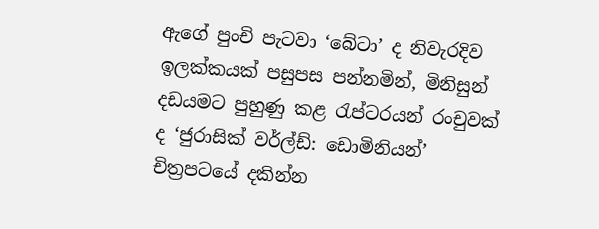ඇගේ පුංචි පැටවා ‘බේටා’ ද නිවැරදිව ඉලක්කයක් පසුපස පන්නමින්, මිනිසුන් දඩයමට පුහුණු කළ රැප්ටරයන් රංචුවක් ද ‘ජුරාසික් වර්ල්ඩ්: ඩොමිනියන්’ චිත්‍රපටයේ දකින්න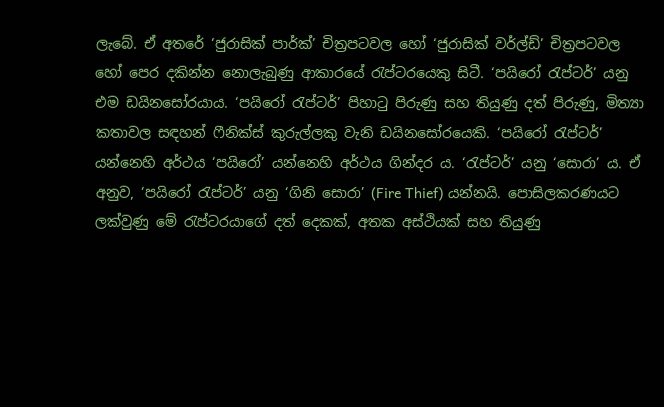ලැබේ. ඒ අතරේ ‘ජුරාසික් පාර්ක්’ චිත්‍රපටවල හෝ ‘ජුරාසික් වර්ල්ඩ්’ චිත්‍රපටවල හෝ පෙර දකින්න නොලැබුණු ආකාරයේ රැප්ටරයෙකු සිටී. ‘පයිරෝ රැප්ටර්’ යනු එම ඩයිනසෝරයාය. ‘පයිරෝ රැප්ටර්’ පිහාටු පිරුණු සහ තියුණු දත් පිරුණු, මිත්‍යා කතාවල සඳහන් ෆීනික්ස් කුරුල්ලකු වැනි ඩයිනසෝරයෙකි. ‘පයිරෝ රැප්ටර්’ යන්නෙහි අර්ථය ‘පයිරෝ’ යන්නෙහි අර්ථය ගින්දර ය. ‘රැප්ටර්’ යනු ‘සොරා’ ය. ඒ අනුව, ‘පයිරෝ රැප්ටර්’ යනු ‘ගිනි සොරා’ (Fire Thief) යන්නයි. පොසිලකරණයට ලක්වුණු මේ රැප්ටරයාගේ දත් දෙකක්, අතක අස්ථියක් සහ තියුණු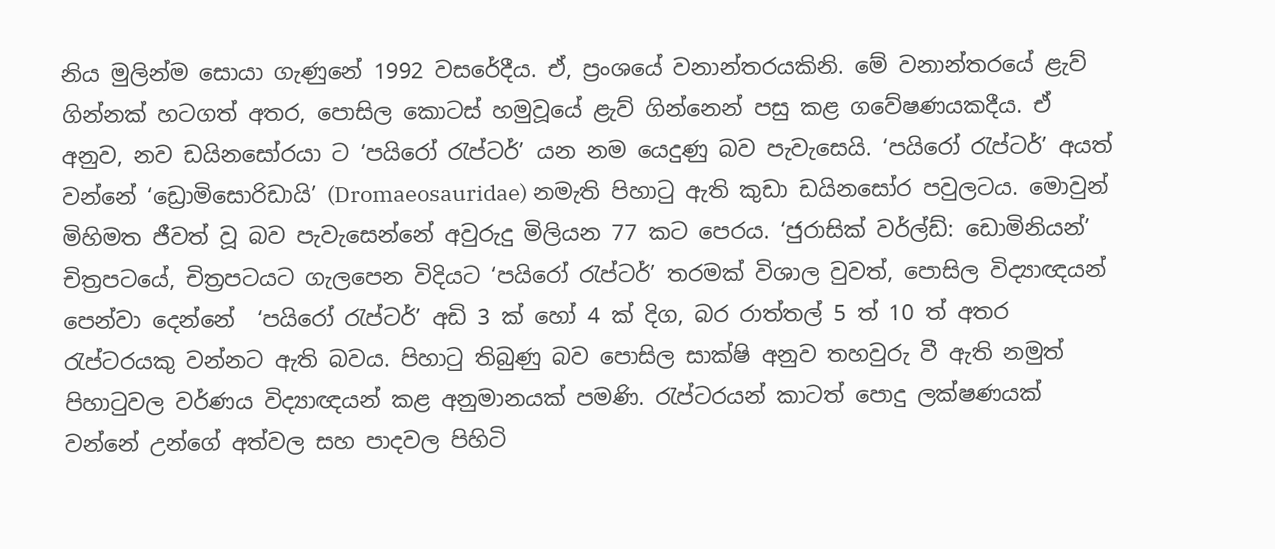නිය මුලින්ම සොයා ගැණුනේ 1992 වසරේදීය. ඒ, ප්‍රංශයේ වනාන්තරයකිනි. මේ වනාන්තරයේ ළැව් ගින්නක් හටගත් අතර, පොසිල කොටස් හමුවූයේ ළැව් ගින්නෙන් පසු කළ ගවේෂණයකදීය. ඒ අනුව, නව ඩයිනසෝරයා ට ‘පයිරෝ රැප්ටර්’ යන නම යෙදුණු බව පැවැසෙයි. ‘පයිරෝ රැප්ටර්’ අයත් වන්නේ ‘ඩ්‍රොමිසොරිඩායි’ (Dromaeosauridae) නමැති පිහාටු ඇති කුඩා ඩයිනසෝර පවුලටය. මොවුන් මිහිමත ජීවත් වූ බව පැවැසෙන්නේ අවුරුදු මිලියන 77 කට පෙරය. ‘ජුරාසික් වර්ල්ඩ්: ඩොමිනියන්’ චිත්‍රපටයේ, චිත්‍රපටයට ගැලපෙන විදියට ‘පයිරෝ රැප්ටර්’ තරමක් විශාල වුවත්, පොසිල විද්‍යාඥයන් පෙන්වා දෙන්නේ  ‘පයිරෝ රැප්ටර්’ අඩි 3 ක් හෝ 4 ක් දිග, බර රාත්තල් 5 ත් 10 ත් අතර රැප්ටරයකු වන්නට ඇති බවය. පිහාටු තිබුණු බව පොසිල සාක්ෂි අනුව තහවුරු වී ඇති නමුත් පිහාටුවල වර්ණය විද්‍යාඥයන් කළ අනුමානයක් පමණි. රැප්ටරයන් කාටත් පොදු ලක්ෂණයක් වන්නේ උන්ගේ අත්වල සහ පාදවල පිහිටි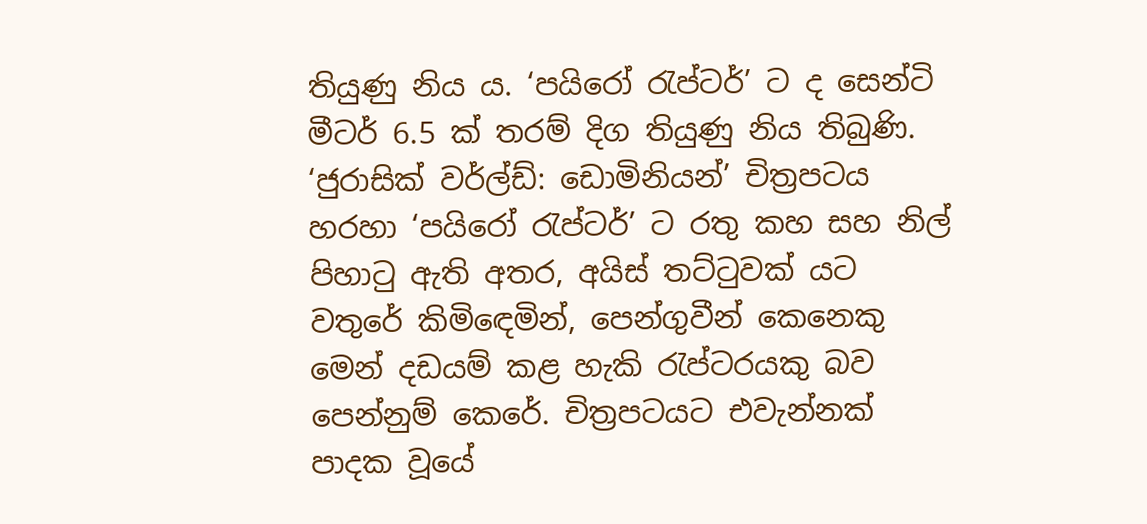තියුණු නිය ය. ‘පයිරෝ රැප්ටර්’ ට ද සෙන්ටි මීටර් 6.5 ක් තරම් දිග තියුණු නිය තිබුණි. ‘ජුරාසික් වර්ල්ඩ්: ඩොමිනියන්’ චිත්‍රපටය හරහා ‘පයිරෝ රැප්ටර්’ ට රතු කහ සහ නිල් පිහාටු ඇති අතර, අයිස් තට්ටුවක් යට වතුරේ කිමිඳෙමින්, පෙන්ගුවීන් කෙනෙකු මෙන් දඩයම් කළ හැකි රැප්ටරයකු බව පෙන්නුම් කෙරේ. චිත්‍රපටයට එවැන්නක් පාදක වූයේ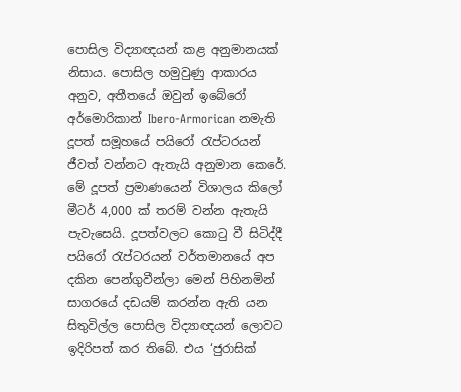පොසිල විද්‍යාඥයන් කළ අනුමානයක් නිසාය. පොසිල හමුවුණු ආකාරය අනුව, අතීතයේ ඔවුන් ඉබේරෝ අර්මොරිකාන් Ibero-Armorican නමැති දූපත් සමූහයේ පයිරෝ රැප්ටරයන් ජීවත් වන්නට ඇතැයි අනුමාන කෙරේ. මේ දූපත් ප්‍රමාණයෙන් විශාලය කිලෝ මීටර් 4,000 ක් තරම් වන්න ඇතැයි පැවැසෙයි. දූපත්වලට කොටු වී සිටිද්දී පයිරෝ රැප්ටරයන් වර්තමානයේ අප දකින පෙන්ගුවීන්ලා මෙන් පිහිනමින් සාගරයේ දඩයම් කරන්න ඇති යන සිතුවිල්ල පොසිල විද්‍යාඥයන් ලොවට ඉදිරිපත් කර තිබේ. එය ‘ජුරාසික්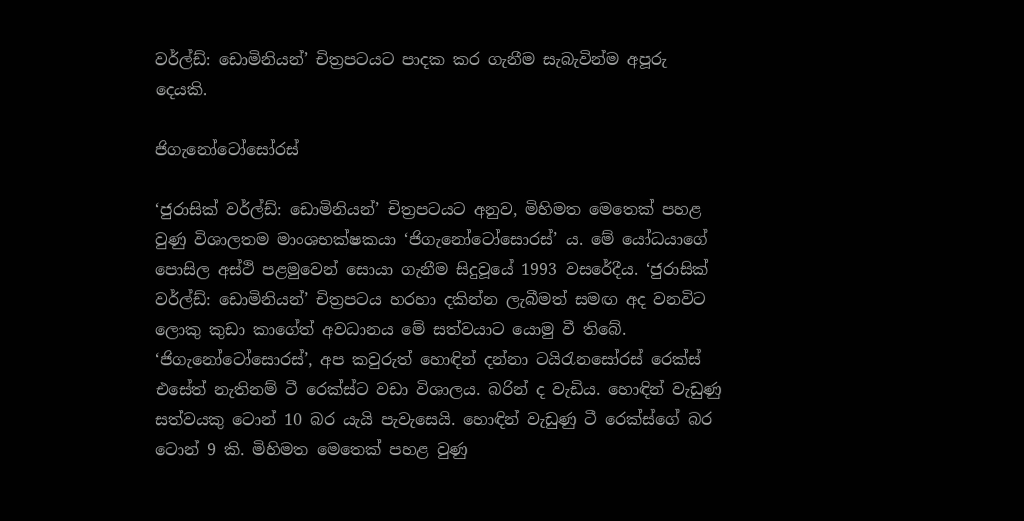වර්ල්ඩ්: ඩොමිනියන්’ චිත්‍රපටයට පාදක කර ගැනීම සැබැවින්ම අපූරු දෙයකි.

ජිගැනෝටෝසෝරස්

‘ජුරාසික් වර්ල්ඩ්: ඩොමිනියන්’ චිත්‍රපටයට අනුව, මිහිමත මෙතෙක් පහළ වුණු විශාලතම මාංශභක්ෂකයා ‘ජිගැනෝටෝසොරස්’ ය. මේ යෝධයාගේ පොසිල අස්ථි පළමුවෙන් සොයා ගැනීම සිදුවූයේ 1993 වසරේදීය. ‘ජුරාසික් වර්ල්ඩ්: ඩොමිනියන්’ චිත්‍රපටය හරහා දකින්න ලැබීමත් සමඟ අද වනවිට ලොකු කුඩා කාගේත් අවධානය මේ සත්වයාට යොමු වී තිබේ. ‘ජිගැනෝටෝසොරස්’, අප කවුරුත් හොඳින් දන්නා ටයිරැනසෝරස් රෙක්ස් එසේත් නැතිනම් ටී රෙක්ස්ට වඩා විශාලය. බරින් ද වැඩිය. හොඳින් වැඩුණු සත්වයකු ටොන් 10 බර යැයි පැවැසෙයි. හොඳින් වැඩුණු ටී රෙක්ස්ගේ බර ටොන් 9 කි. මිහිමත මෙතෙක් පහළ වුණු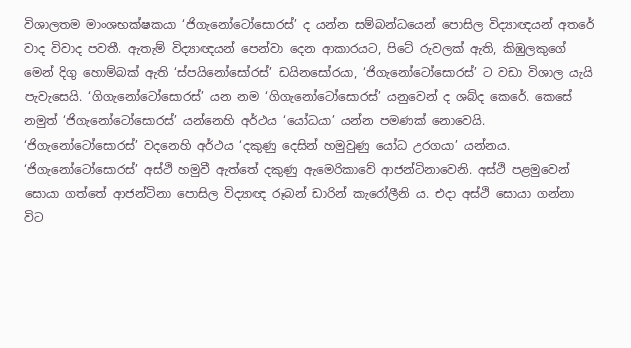විශාලතම මාංශභක්ෂකයා ‘ජිගැනෝටෝසොරස්’ ද යන්න සම්බන්ධයෙන් පොසිල විද්‍යාඥයන් අතරේ වාද විවාද පවතී. ඇතැම් විද්‍යාඥයන් පෙන්වා දෙන ආකාරයට, පිටේ රුවලක් ඇති, කිඹුලකුගේ මෙන් දිගු හොම්බක් ඇති ‘ස්පයිනෝසෝරස්’ ඩයිනසෝරයා, ‘ජිගැනෝටෝසොරස්’ ට වඩා විශාල යැයි පැවැසෙයි. ‘ගිගැනෝටෝසොරස්’ යන නම ‘ගිගැනෝටෝසොරස්’ යනුවෙන් ද ශබ්ද කෙරේ. කෙසේ නමුත් ‘ජිගැනෝටෝසොරස්’ යන්නෙහි අර්ථය ‘යෝධයා’ යන්න පමණක් නොවෙයි. ‘ජිගැනෝටෝසොරස්’ වදනෙහි අර්ථය ‘දකුණු දෙසින් හමුවුණු යෝධ උරගයා’ යන්නය. ‘ජිගැනෝටෝසොරස්’ අස්ථි හමුවී ඇත්තේ දකුණු ඇමෙරිකාවේ ආජන්ටිනාවෙනි. අස්ථි පළමුවෙන් සොයා ගත්තේ ආජන්ටිනා පොසිල විද්‍යාඥ රූබන් ඩාරින් කැරෝලීනි ය. එදා අස්ථි සොයා ගන්නා විට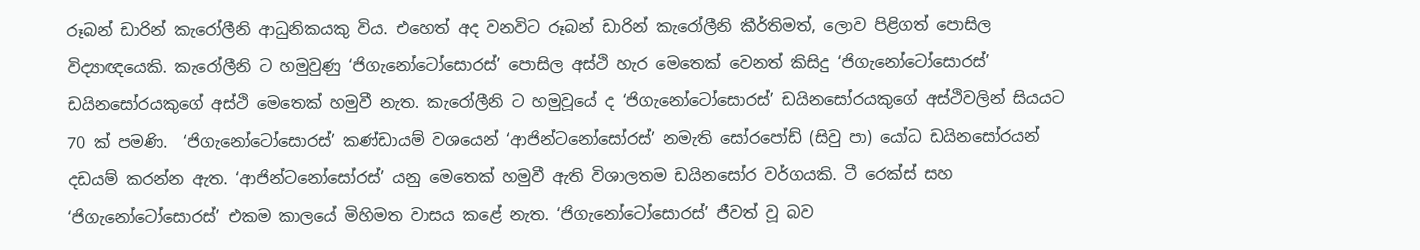රූබන් ඩාරින් කැරෝලීනි ආධුනිකයකු විය. එහෙත් අද වනවිට රූබන් ඩාරින් කැරෝලීනි කීර්තිමත්, ලොව පිළිගත් පොසිල විද්‍යාඥයෙකි. කැරෝලීනි ට හමුවුණු ‘ජිගැනෝටෝසොරස්’ පොසිල අස්ථි හැර මෙතෙක් වෙනත් කිසිදු ‘ජිගැනෝටෝසොරස්’ ඩයිනසෝරයකුගේ අස්ථි මෙතෙක් හමුවී නැත. කැරෝලීනි ට හමුවූයේ ද ‘ජිගැනෝටෝසොරස්’ ඩයිනසෝරයකුගේ අස්ථිවලින් සියයට 70 ක් පමණි.  ‘ජිගැනෝටෝසොරස්’ කණ්ඩායම් වශයෙන් ‘ආජින්ටනෝසෝරස්’ නමැති සෝරපෝඩ් (සිවු පා) යෝධ ඩයිනසෝරයන් දඩයම් කරන්න ඇත. ‘ආජින්ටනෝසෝරස්’ යනු මෙතෙක් හමුවී ඇති විශාලතම ඩයිනසෝර වර්ගයකි. ටී රෙක්ස් සහ ‘ජිගැනෝටෝසොරස්’ එකම කාලයේ මිහිමත වාසය කළේ නැත. ‘ජිගැනෝටෝසොරස්’ ජීවත් වූ බව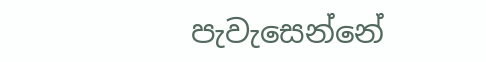පැවැසෙන්නේ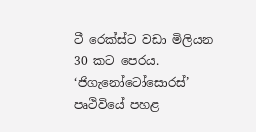ටී රෙක්ස්ට වඩා මිලියන 30 කට පෙරය. ‘ජිගැනෝටෝසොරස්’ පෘථිවියේ පහළ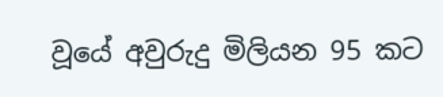වූයේ අවුරුදු මිලියන 95 කට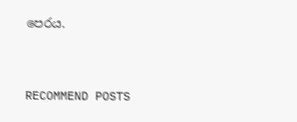පෙරය.


RECOMMEND POSTS